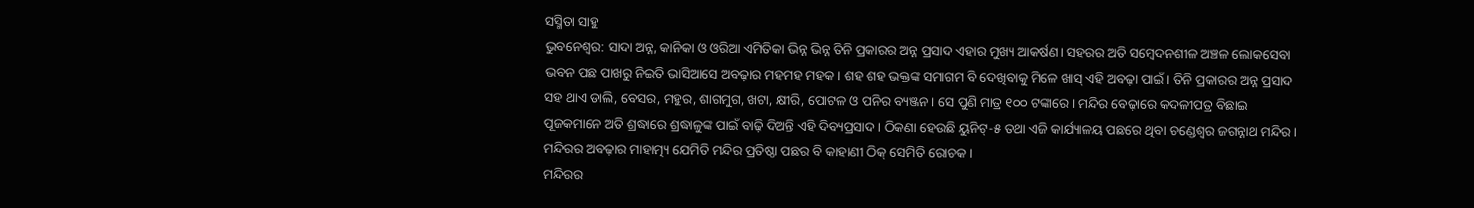ସସ୍ମିତା ସାହୁ
ଭୁବନେଶ୍ବର: ସାଦା ଅନ୍ନ, କାନିକା ଓ ଓରିଆ ଏମିତିକା ଭିନ୍ନ ଭିନ୍ନ ତିନି ପ୍ରକାରର ଅନ୍ନ ପ୍ରସାଦ ଏହାର ମୁଖ୍ୟ ଆକର୍ଷଣ। ସହରର ଅତି ସମ୍ବେଦନଶୀଳ ଅଞ୍ଚଳ ଲୋକସେବା ଭବନ ପଛ ପାଖରୁ ନିଇତି ଭାସିଆସେ ଅବଢ଼ାର ମହମହ ମହକ। ଶହ ଶହ ଭକ୍ତଙ୍କ ସମାଗମ ବି ଦେଖିବାକୁ ମିଳେ ଖାସ୍ ଏହି ଅବଢ଼ା ପାଇଁ। ତିନି ପ୍ରକାରର ଅନ୍ନ ପ୍ରସାଦ ସହ ଥାଏ ଡାଲି, ବେସର, ମହୁର, ଶାଗମୁଗ, ଖଟା, କ୍ଷୀରି, ପୋଟଳ ଓ ପନିର ବ୍ୟଞ୍ଜନ। ସେ ପୁଣି ମାତ୍ର ୧୦୦ ଟଙ୍କାରେ। ମନ୍ଦିର ବେଢ଼ାରେ କଦଳୀପତ୍ର ବିଛାଇ ପୂଜକମାନେ ଅତି ଶ୍ରଦ୍ଧାରେ ଶ୍ରଦ୍ଧାଳୁଙ୍କ ପାଇଁ ବାଢ଼ି ଦିଅନ୍ତି ଏହି ଦିବ୍ୟପ୍ରସାଦ। ଠିକଣା ହେଉଛି ୟୁନିଟ୍-୫ ତଥା ଏଜି କାର୍ଯ୍ୟାଳୟ ପଛରେ ଥିବା ଚଣ୍ଡେଶ୍ବର ଜଗନ୍ନାଥ ମନ୍ଦିର। ମନ୍ଦିରର ଅବଢ଼ାର ମାହାତ୍ମ୍ୟ ଯେମିତି ମନ୍ଦିର ପ୍ରତିଷ୍ଠା ପଛର ବି କାହାଣୀ ଠିକ୍ ସେମିତି ରୋଚକ।
ମନ୍ଦିରର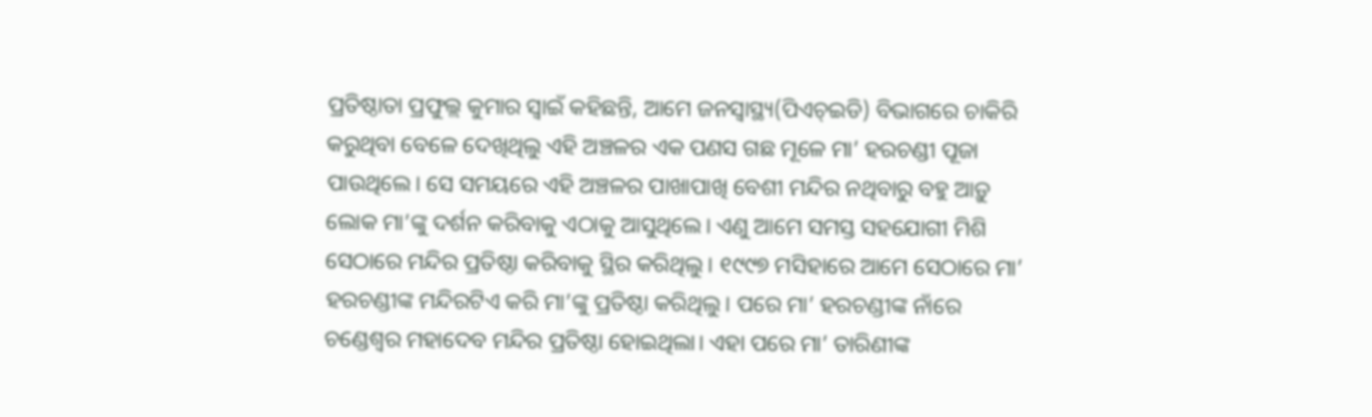ପ୍ରତିଷ୍ଠାତା ପ୍ରଫୁଲ୍ଲ କୁମାର ସ୍ବାଇଁ କହିଛନ୍ତି, ଆମେ ଜନସ୍ବାସ୍ଥ୍ୟ(ପିଏଚ୍ଇଡି) ବିଭାଗରେ ଚାକିରି କରୁଥିବା ବେଳେ ଦେଖିଥିଲୁ ଏହି ଅଞ୍ଚଳର ଏକ ପଣସ ଗଛ ମୂଳେ ମା’ ହରଚଣ୍ଡୀ ପୂଜା ପାଉଥିଲେ। ସେ ସମୟରେ ଏହି ଅଞ୍ଚଳର ପାଖାପାଖି ବେଶୀ ମନ୍ଦିର ନଥିବାରୁ ବହୁ ଆଡ଼ୁ ଲୋକ ମା’ଙ୍କୁ ଦର୍ଶନ କରିବାକୁ ଏଠାକୁ ଆସୁଥିଲେ। ଏଣୁ ଆମେ ସମସ୍ତ ସହଯୋଗୀ ମିଶି ସେଠାରେ ମନ୍ଦିର ପ୍ରତିଷ୍ଠା କରିବାକୁ ସ୍ଥିର କରିଥିଲୁ। ୧୯୯୭ ମସିହାରେ ଆମେ ସେଠାରେ ମା’ ହରଚଣ୍ଡୀଙ୍କ ମନ୍ଦିରଟିଏ କରି ମା’ଙ୍କୁ ପ୍ରତିଷ୍ଠା କରିଥିଲୁ। ପରେ ମା’ ହରଚଣ୍ଡୀଙ୍କ ନାଁରେ ଚଣ୍ଡେଶ୍ବର ମହାଦେବ ମନ୍ଦିର ପ୍ରତିଷ୍ଠା ହୋଇଥିଲା। ଏହା ପରେ ମା’ ତାରିଣୀଙ୍କ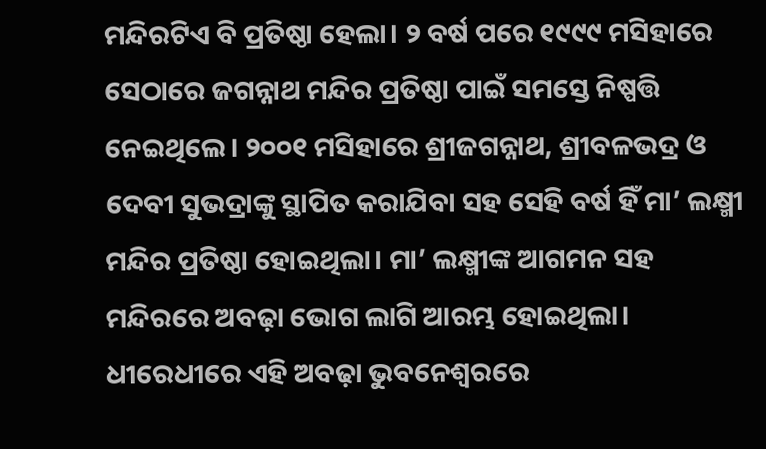ମନ୍ଦିରଟିଏ ବି ପ୍ରତିଷ୍ଠା ହେଲା। ୨ ବର୍ଷ ପରେ ୧୯୯୯ ମସିହାରେ ସେଠାରେ ଜଗନ୍ନାଥ ମନ୍ଦିର ପ୍ରତିଷ୍ଠା ପାଇଁ ସମସ୍ତେ ନିଷ୍ପତ୍ତି ନେଇଥିଲେ। ୨୦୦୧ ମସିହାରେ ଶ୍ରୀଜଗନ୍ନାଥ, ଶ୍ରୀବଳଭଦ୍ର ଓ ଦେବୀ ସୁଭଦ୍ରାଙ୍କୁ ସ୍ଥାପିତ କରାଯିବା ସହ ସେହି ବର୍ଷ ହିଁ ମା’ ଲକ୍ଷ୍ମୀ ମନ୍ଦିର ପ୍ରତିଷ୍ଠା ହୋଇଥିଲା। ମା’ ଲକ୍ଷ୍ମୀଙ୍କ ଆଗମନ ସହ ମନ୍ଦିରରେ ଅବଢ଼ା ଭୋଗ ଲାଗି ଆରମ୍ଭ ହୋଇଥିଲା। ଧୀରେଧୀରେ ଏହି ଅବଢ଼ା ଭୁବନେଶ୍ବରରେ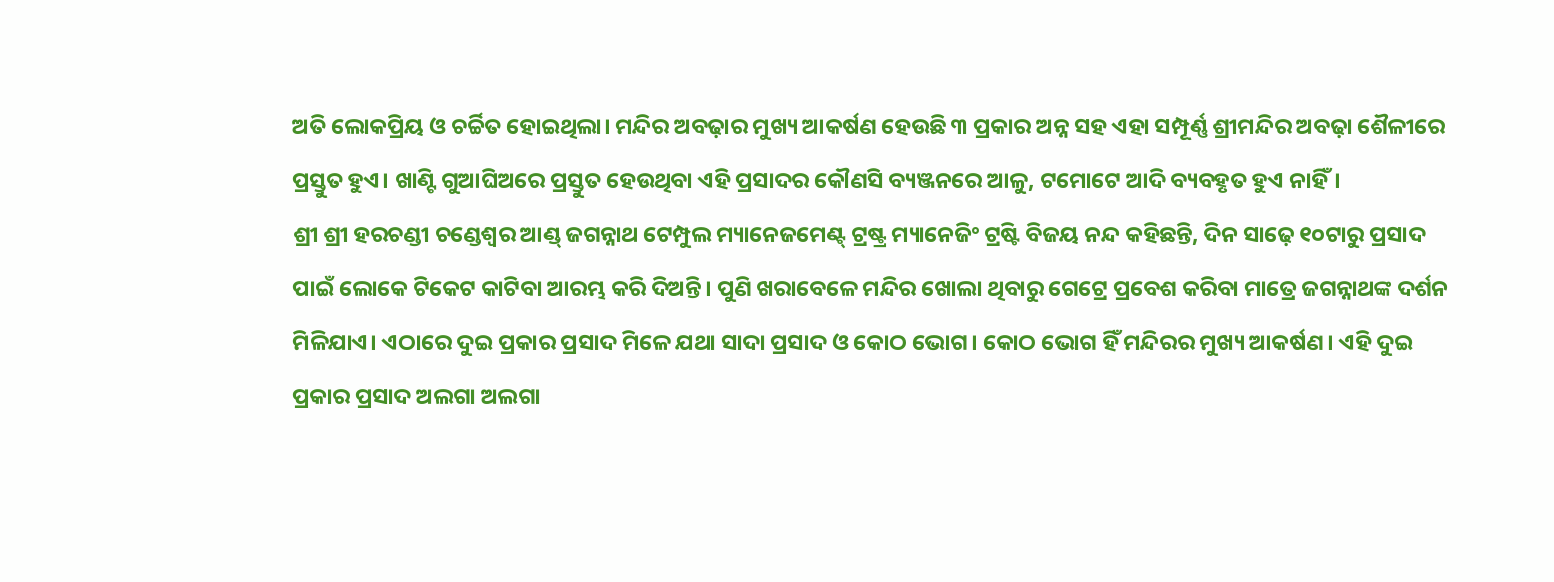ଅତି ଲୋକପ୍ରିୟ ଓ ଚର୍ଚ୍ଚିତ ହୋଇଥିଲା। ମନ୍ଦିର ଅବଢ଼ାର ମୁଖ୍ୟ ଆକର୍ଷଣ ହେଉଛି ୩ ପ୍ରକାର ଅନ୍ନ ସହ ଏହା ସମ୍ପୂର୍ଣ୍ଣ ଶ୍ରୀମନ୍ଦିର ଅବଢ଼ା ଶୈଳୀରେ ପ୍ରସ୍ତୁତ ହୁଏ। ଖାଣ୍ଟି ଗୁଆଘିଅରେ ପ୍ରସ୍ତୁତ ହେଉଥିବା ଏହି ପ୍ରସାଦର କୌଣସି ବ୍ୟଞ୍ଜନରେ ଆଳୁ, ଟମୋଟେ ଆଦି ବ୍ୟବହୃତ ହୁଏ ନାହିଁ।
ଶ୍ରୀ ଶ୍ରୀ ହରଚଣ୍ଡୀ ଚଣ୍ଡେଶ୍ବର ଆଣ୍ଡ୍ ଜଗନ୍ନାଥ ଟେମ୍ପୁଲ ମ୍ୟାନେଜମେଣ୍ଟ୍ ଟ୍ରଷ୍ଟ୍ର ମ୍ୟାନେଜିଂ ଟ୍ରଷ୍ଟି ବିଜୟ ନନ୍ଦ କହିଛନ୍ତି, ଦିନ ସାଢ଼େ ୧୦ଟାରୁ ପ୍ରସାଦ ପାଇଁ ଲୋକେ ଟିକେଟ କାଟିବା ଆରମ୍ଭ କରି ଦିଅନ୍ତି। ପୁଣି ଖରାବେଳେ ମନ୍ଦିର ଖୋଲା ଥିବାରୁ ଗେଟ୍ରେ ପ୍ରବେଶ କରିବା ମାତ୍ରେ ଜଗନ୍ନାଥଙ୍କ ଦର୍ଶନ ମିଳିଯାଏ। ଏଠାରେ ଦୁଇ ପ୍ରକାର ପ୍ରସାଦ ମିଳେ ଯଥା ସାଦା ପ୍ରସାଦ ଓ କୋଠ ଭୋଗ। କୋଠ ଭୋଗ ହିଁ ମନ୍ଦିରର ମୁଖ୍ୟ ଆକର୍ଷଣ। ଏହି ଦୁଇ ପ୍ରକାର ପ୍ରସାଦ ଅଲଗା ଅଲଗା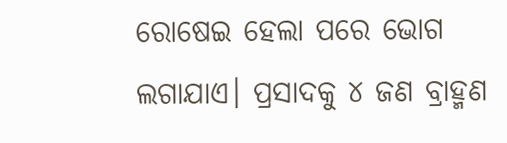ରୋଷେଇ ହେଲା ପରେ ଭୋଗ ଲଗାଯାଏ। ପ୍ରସାଦକୁ ୪ ଜଣ ବ୍ରାହ୍ମଣ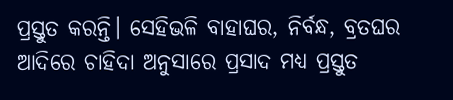ପ୍ରସ୍ତୁତ କରନ୍ତି। ସେହିଭଳି ବାହାଘର, ନିର୍ବନ୍ଧ, ବ୍ରତଘର ଆଦିରେ ଚାହିଦା ଅନୁସାରେ ପ୍ରସାଦ ମଧ୍ୟ ପ୍ରସ୍ତୁତ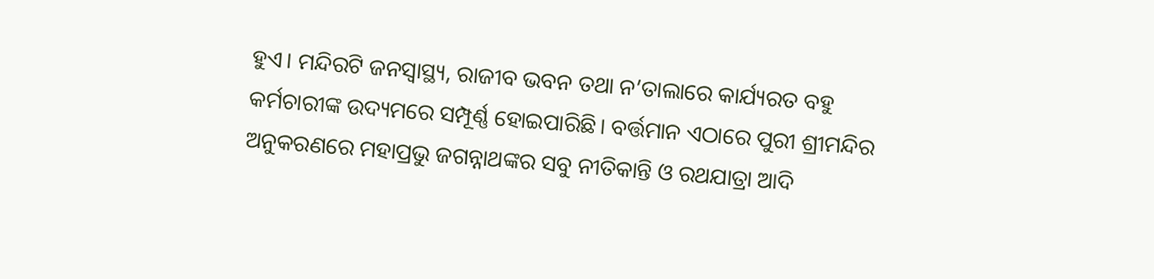ହୁଏ। ମନ୍ଦିରଟି ଜନସ୍ବାସ୍ଥ୍ୟ, ରାଜୀବ ଭବନ ତଥା ନ’ତାଲାରେ କାର୍ଯ୍ୟରତ ବହୁ କର୍ମଚାରୀଙ୍କ ଉଦ୍ୟମରେ ସମ୍ପୂର୍ଣ୍ଣ ହୋଇପାରିଛି। ବର୍ତ୍ତମାନ ଏଠାରେ ପୁରୀ ଶ୍ରୀମନ୍ଦିର ଅନୁକରଣରେ ମହାପ୍ରଭୁ ଜଗନ୍ନାଥଙ୍କର ସବୁ ନୀତିକାନ୍ତି ଓ ରଥଯାତ୍ରା ଆଦି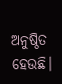ଅନୁଷ୍ଠିତ ହେଉଛି।